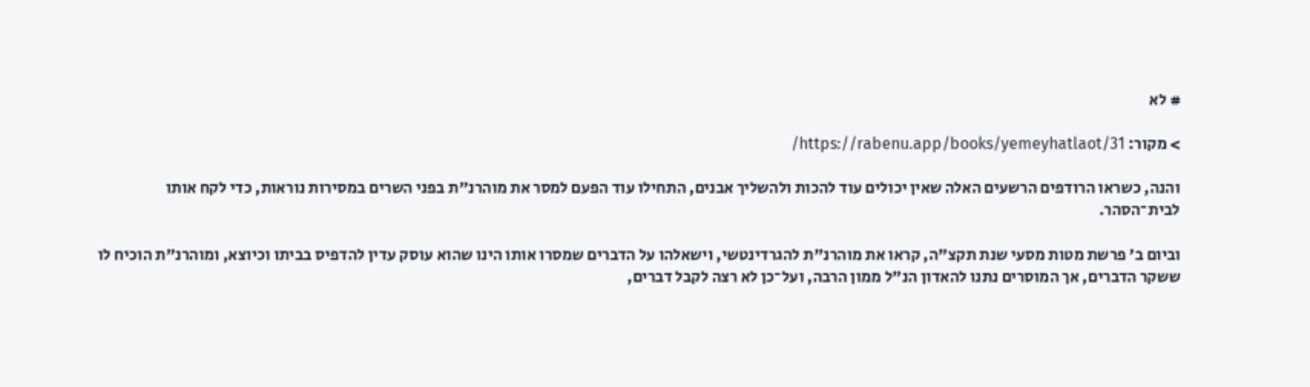# לא

> מקור: https://rabenu.app/books/yemeyhatlaot/31/

והנה, כשראו הרודפים הרשעים האלה שאין יכולים עוד להכות ולהשליך אבנים, התחילו עוד הפעם למסר את מוהרנ"ת בפני השרים במסירות נוראות, כדי לקח אותו לבית־הסהר.

וביום ב' פרשת מטות מסעי שנת תקצ"ה, קראו את מוהרנ"ת להגרדינטשי, וישאלהו על הדברים שמסרו אותו הינו שהוא עוסק עדין להדפיס בביתו וכיוצא, ומוהרנ"ת הוכיח לו ששקר הדברים, אך המוסרים נתנו להאדון הנ"ל ממון הרבה, ועל־כן לא רצה לקבל דברים,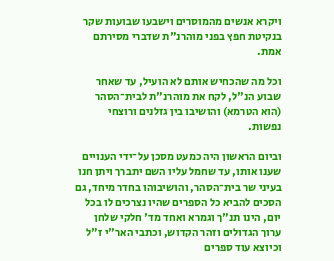ויקרא אנשים מהמוסרים וישבעו שבועות שקר בנקיטת חפץ בפני מוהרנ"ת שדברי מסירתם אמת.

וכל מה שהכחיש אותם לא הועיל, עד שאחר שבוע הנ"ל, לקח את מוהרנ"ת לבית־הסהר (הוא הטרמא) והושיבו בין גזלנים ורוצחי נפשות.

וביום הראשון היה כמעט מסכן על־ידי הענויים שענו אותו, עד שחמל עליו השם יתברך ויתן חנו בעיני שר בית־הסהר, והושיבוהו בחדר מיחד, גם הסכים להביא כל הספרים שהיו נצרכים לו בכל יום, הינו תנ"ך וגמרא ואחד מד' חלקי שלחן ערוך הגדולים וזהר הקדוש, וכתבי האר"י ז"ל וכיוצא עוד ספרים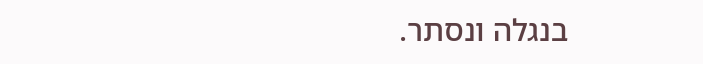בנגלה ונסתר.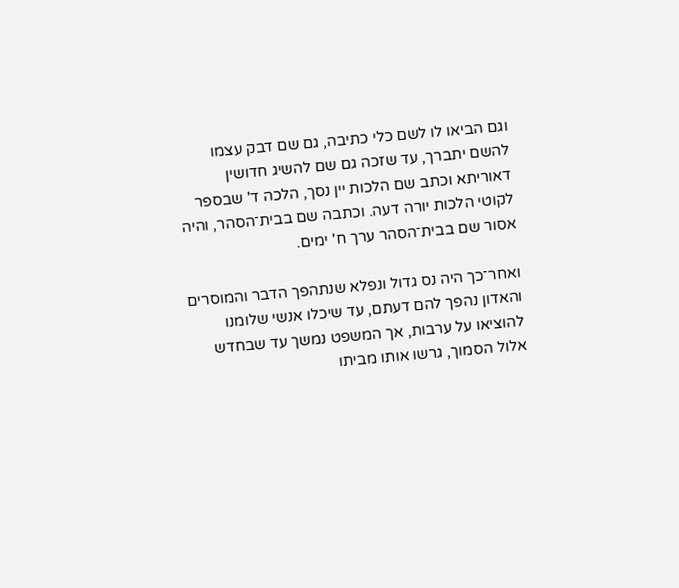וגם הביאו לו לשם כלי כתיבה, גם שם דבק עצמו להשם יתברך, עד שזכה גם שם להשיג חדושין דאוריתא וכתב שם הלכות יין נסך, הלכה ד' שבספר לקוטי הלכות יורה דעה. וכתבה שם בבית־הסהר, והיה אסור שם בבית־הסהר ערך ח' ימים.

ואחר־כך היה נס גדול ונפלא שנתהפך הדבר והמוסרים והאדון נהפך להם דעתם, עד שיכלו אנשי שלומנו להוציאו על ערבות, אך המשפט נמשך עד שבחדש אלול הסמוך, גרשו אותו מביתו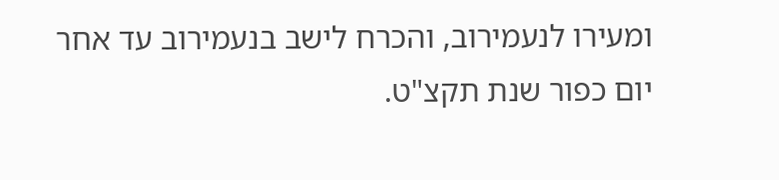ומעירו לנעמירוב, והכרח לישב בנעמירוב עד אחר יום כפור שנת תקצ"ט.